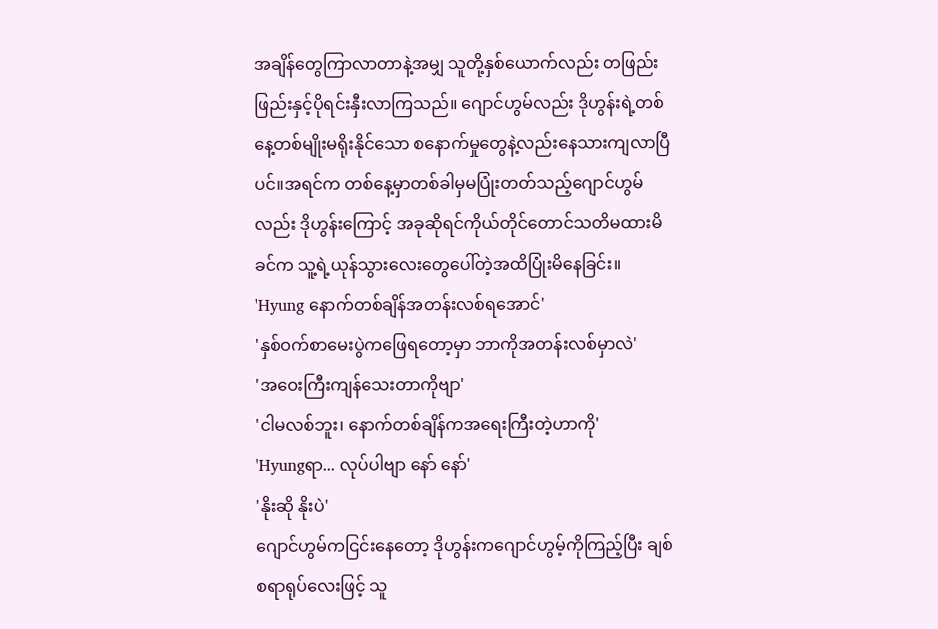အချိန်တွေကြာလာတာနဲ့အမျှ သူတို့နှစ်ယောက်လည်း တဖြည်းဖြည်းနှင့်ပိုရင်းနှီးလာကြသည်။ ဂျောင်ဟွမ်လည်း ဒိုဟွန်းရဲ့တစ်နေ့တစ်မျိုးမရိုးနိုင်သော စနောက်မှုတွေနဲ့လည်းနေသားကျလာပြီပင်။အရင်က တစ်နေ့မှာတစ်ခါမှမပြုံးတတ်သည့်ဂျောင်ဟွမ်လည်း ဒိုဟွန်းကြောင့် အခုဆိုရင်ကိုယ်တိုင်တောင်သတိမထားမိခင်က သူ့ရဲ့ယုန်သွားလေးတွေပေါ်တဲ့အထိပြုံးမိနေခြင်း။
'Hyung နောက်တစ်ချိန်အတန်းလစ်ရအောင်'
'နှစ်ဝက်စာမေးပွဲကဖြေရတော့မှာ ဘာကိုအတန်းလစ်မှာလဲ'
'အဝေးကြီးကျန်သေးတာကိုဗျာ'
'ငါမလစ်ဘူး၊ နောက်တစ်ချိန်ကအရေးကြီးတဲ့ဟာကို'
'Hyungရာ... လုပ်ပါဗျာ နော် နော်'
'နိုးဆို နိုးပဲ'
ဂျောင်ဟွမ်ကငြင်းနေတော့ ဒိုဟွန်းကဂျောင်ဟွမ့်ကိုကြည့်ပြီး ချစ်စရာရုပ်လေးဖြင့် သူ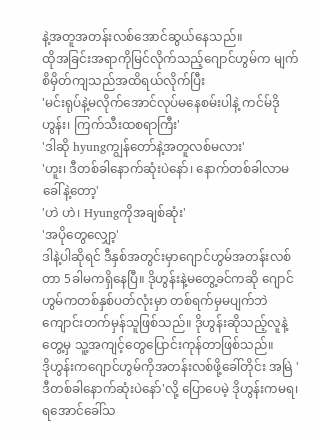နဲ့အတူအတန်းလစ်အောင်ဆွယ်နေသည်။
ထိုအခြင်းအရာကိုမြင်လိုက်သည့်ဂျောင်ဟွမ်က မျက်စိမှိတ်ကျသည်အထိရယ်လိုက်ပြီး
'မင်းရုပ်နဲ့မလိုက်အောင်လုပ်မနေစမ်းပါနဲ့ ကင်မ်ဒိုဟွန်း၊ ကြက်သီးထစရာကြီး'
'ဒါဆို hyungကျွန်တော်နဲ့အတူလစ်မလား'
'ဟူး၊ ဒီတစ်ခါနောက်ဆုံးပဲနော်၊ နောက်တစ်ခါလာမခေါ်နဲ့တော့'
'ဟဲ ဟဲ၊ Hyungကိုအချစ်ဆုံး'
'အပိုတွေလျှော့'
ဒါနဲ့ပါဆိုရင် ဒီနှစ်အတွင်းမှာဂျောင်ဟွမ်အတန်းလစ်တာ 5ခါမကရှိနေပြီ။ ဒိုဟွန်းနဲ့မတွေ့ခင်ကဆို ဂျောင်ဟွမ်ကတစ်နှစ်ပတ်လုံးမှာ တစ်ရက်မှမပျက်ဘဲကျောင်းတက်မှန်သူဖြစ်သည်။ ဒိုဟွန်းဆိုသည့်လူနဲ့တွေ့မှ သူ့အကျင့်တွေပြောင်းကုန်တာဖြစ်သည်။
ဒိုဟွန်းကဂျောင်ဟွမ်ကိုအတန်းလစ်ဖို့ခေါ်တိုင်း အမြဲ 'ဒီတစ်ခါနောက်ဆုံးပဲနော်'လို့ ပြောပေမဲ့ ဒိုဟွန်းကမရ၊ရအောင်ခေါ်သ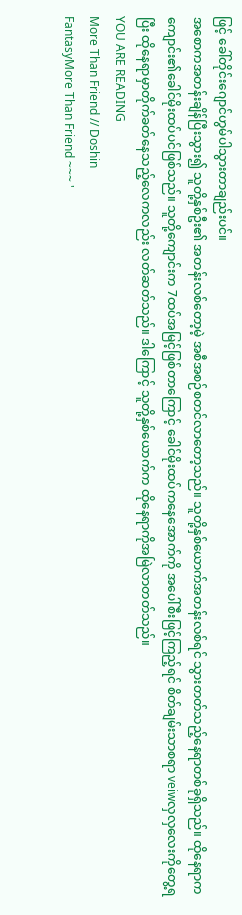ဖြင့် ခေါ်တိုင်းဂျောင်ဟွမ်ပါသွားတာချည်းပင်။
အစောကအတန်းချိန်ပြီးသွား၍ သူတို့နှစ်ဦး၏ အတန်းလစ်တော့မဲ့ အစီအစဉ်စတင်လာတော့သည်။ သူတို့နှစ်ယောက်အတန်းလစ်ရင် သွားတတ်သည့်နေရာတစ်ခုရှိသည်။ ထိုနေရာက ကျောင်း၏ခေါင်မိုးထပ်ပင်ဖြစ်သည်။ သူတို့ကျောင်းက 7ထပ်အမြင့်ဖြစ်တာကြောင့် ခေါင်မိုးထပ်ကနေအောက်ကို အပေါ်စီးဖြင့်ကြည့်ရင် စိတ်ချမ်းသာစရာ veiwလှလှလေးကိုတွေ့ရပြီး ထိုနေရာမှာတိုက်ခတ်နေသည့်လေကလည်း လတ်ဆတ်သည်။ ဒါကြောင့် သူတို့နှစ်ယောက်က ထိုနေရာကိုအမြဲလာတတ်သည်။
YOU ARE READING
More Than Friend // Doshin
FantasyMore Than Friend ~~~ '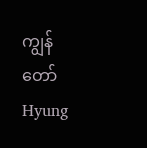ကျွန်တော် Hyung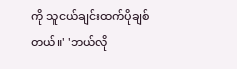ကို သူငယ်ချင်းထက်ပိုချစ်တယ်။' 'ဘယ်လို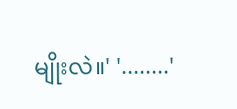မျိုးလဲ။' '........'